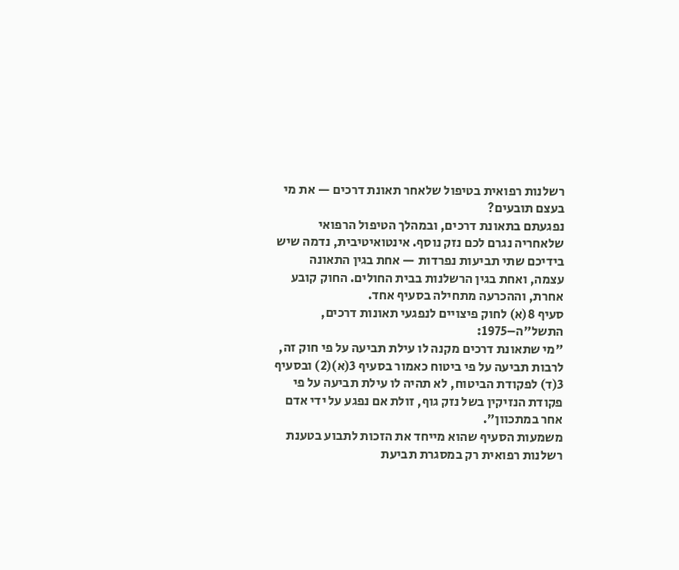רשלנות רפואית בטיפול שלאחר תאונת דרכים — את מי בעצם תובעים?
נפגעתם בתאונת דרכים, ובמהלך הטיפול הרפואי שלאחריה נגרם לכם נזק נוסף. אינטואיטיבית, נדמה שיש בידיכם שתי תביעות נפרדות — אחת בגין התאונה עצמה, ואחת בגין הרשלנות בבית החולים. החוק קובע אחרת, וההכרעה מתחילה בסעיף אחד.
סעיף 8(א) לחוק פיצויים לנפגעי תאונות דרכים, התשל"ה–1975:
"מי שתאונת דרכים מקנה לו עילת תביעה על פי חוק זה, לרבות תביעה על פי ביטוח כאמור בסעיף 3(א)(2) ובסעיף 3(ד) לפקודת הביטוח, לא תהיה לו עילת תביעה על פי פקודת הנזיקין בשל נזק גוף, זולת אם נפגע על ידי אדם אחר במתכוון".
משמעות הסעיף שהוא מייחד את הזכות לתבוע בטענת רשלנות רפואית רק במסגרת תביעת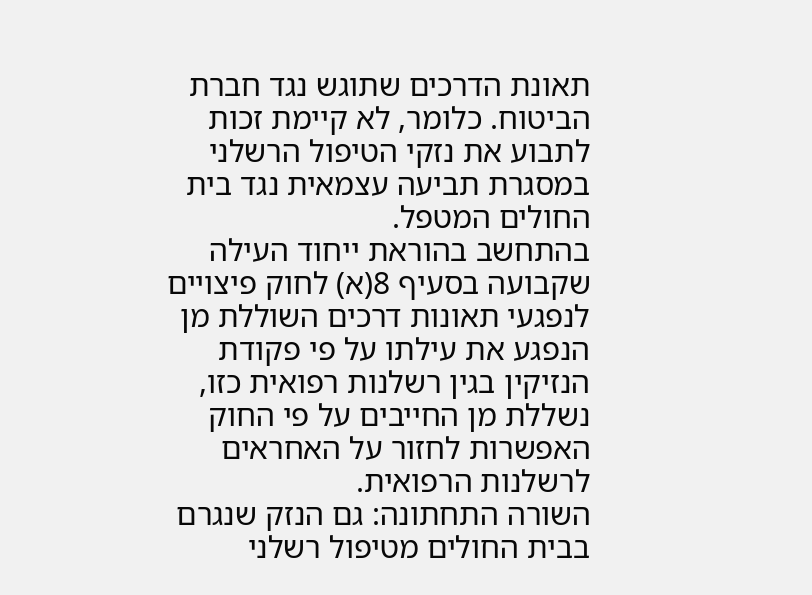תאונת הדרכים שתוגש נגד חברת הביטוח. כלומר, לא קיימת זכות לתבוע את נזקי הטיפול הרשלני במסגרת תביעה עצמאית נגד בית החולים המטפל.
בהתחשב בהוראת ייחוד העילה שקבועה בסעיף 8(א) לחוק פיצויים לנפגעי תאונות דרכים השוללת מן הנפגע את עילתו על פי פקודת הנזיקין בגין רשלנות רפואית כזו, נשללת מן החייבים על פי החוק האפשרות לחזור על האחראים לרשלנות הרפואית.
השורה התחתונה: גם הנזק שנגרם בבית החולים מטיפול רשלני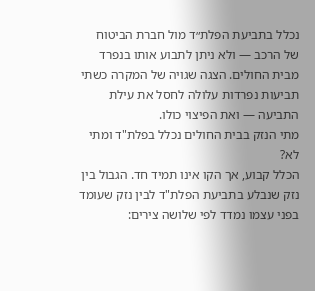נכלל בתביעת הפלת״ד מול חברת הביטוח של הרכב — ולא ניתן לתבוע אותו בנפרד מבית החולים. הצגה שגויה של המקרה כשתי תביעות נפרדות עלולה לחסל את עילת התביעה — ואת הפיצוי כולו.
מתי הנזק בבית החולים נכלל בפלת"ד ומתי לא?
הכלל קבוע, אך הקו אינו תמיד חד. הגבול בין נזק שנבלע בתביעת הפלת"ד לבין נזק שעומד בפני עצמו נמדד לפי שלושה צירים: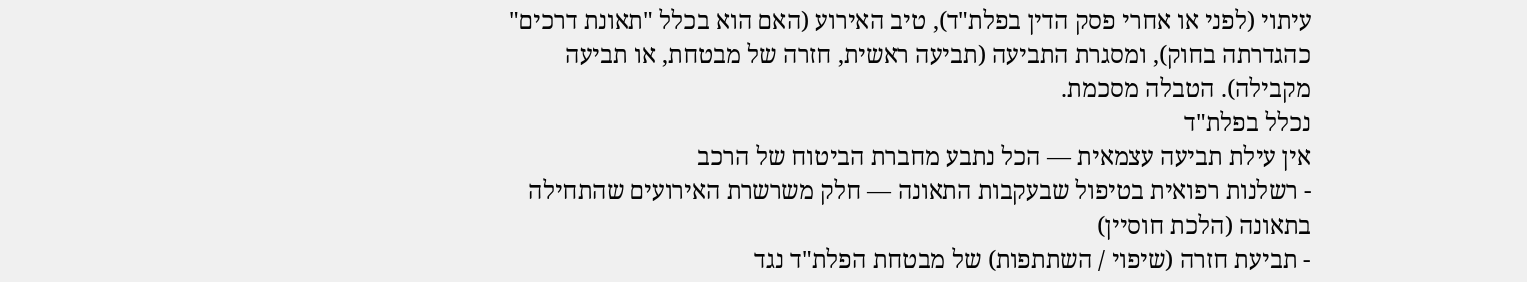עיתוי (לפני או אחרי פסק הדין בפלת"ד), טיב האירוע (האם הוא בכלל "תאונת דרכים" כהגדרתה בחוק), ומסגרת התביעה (תביעה ראשית, חזרה של מבטחת, או תביעה מקבילה). הטבלה מסכמת.
נכלל בפלת"ד
אין עילת תביעה עצמאית — הכל נתבע מחברת הביטוח של הרכב
- רשלנות רפואית בטיפול שבעקבות התאונה — חלק משרשרת האירועים שהתחילה בתאונה (הלכת חוסיין)
- תביעת חזרה (שיפוי / השתתפות) של מבטחת הפלת"ד נגד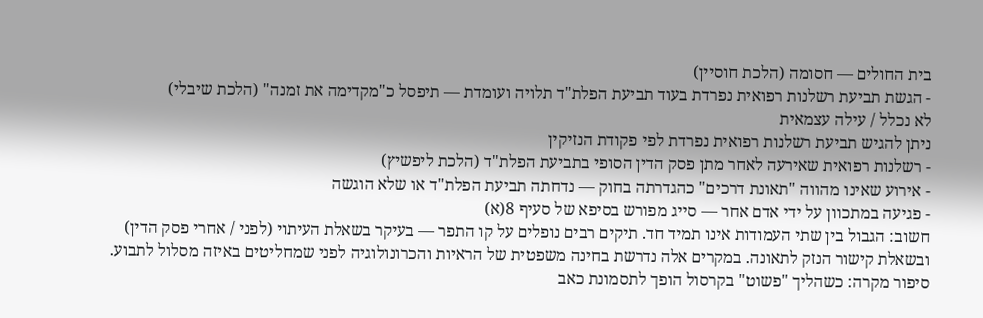בית החולים — חסומה (הלכת חוסיין)
- הגשת תביעת רשלנות רפואית נפרדת בעוד תביעת הפלת"ד תלויה ועומדת — תיפסל כ"מקדימה את זמנה" (הלכת שיבלי)
לא נכלל / עילה עצמאית
ניתן להגיש תביעת רשלנות רפואית נפרדת לפי פקודת הנזיקין
- רשלנות רפואית שאירעה לאחר מתן פסק הדין הסופי בתביעת הפלת"ד (הלכת ליפשיץ)
- אירוע שאינו מהווה "תאונת דרכים" כהגדרתה בחוק — נדחתה תביעת הפלת"ד או שלא הוגשה
- פגיעה במתכוון על ידי אדם אחר — סייג מפורש בסיפא של סעיף 8(א)
חשוב: הגבול בין שתי העמודות אינו תמיד חד. תיקים רבים נופלים על קו התפר — בעיקר בשאלת העיתוי (לפני / אחרי פסק הדין) ובשאלת קישור הנזק לתאונה. במקרים אלה נדרשת בחינה משפטית של הראיות והכרונולוגיה לפני שמחליטים באיזה מסלול לתבוע.
סיפור מקרה: כשהליך "פשוט" בקרסול הופך לתסמונת כאב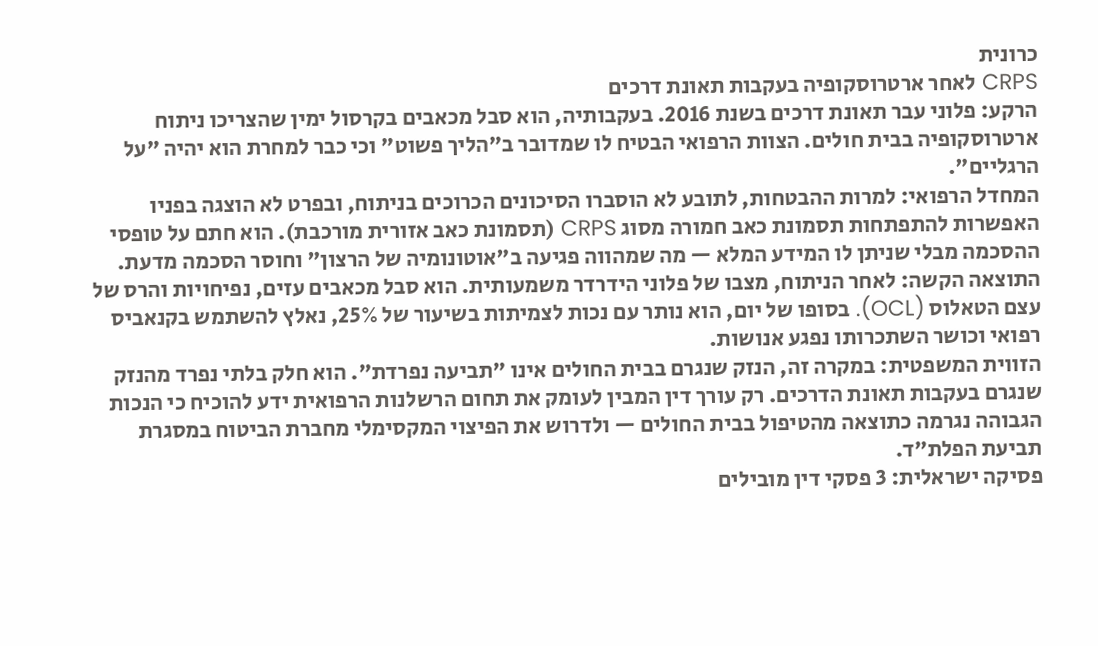כרונית
CRPS לאחר ארטרוסקופיה בעקבות תאונת דרכים
הרקע: פלוני עבר תאונת דרכים בשנת 2016. בעקבותיה, הוא סבל מכאבים בקרסול ימין שהצריכו ניתוח ארטרוסקופיה בבית חולים. הצוות הרפואי הבטיח לו שמדובר ב"הליך פשוט" וכי כבר למחרת הוא יהיה "על הרגליים".
המחדל הרפואי: למרות ההבטחות, לתובע לא הוסברו הסיכונים הכרוכים בניתוח, ובפרט לא הוצגה בפניו האפשרות להתפתחות תסמונת כאב חמורה מסוג CRPS (תסמונת כאב אזורית מורכבת). הוא חתם על טופסי ההסכמה מבלי שניתן לו המידע המלא — מה שמהווה פגיעה ב"אוטונומיה של הרצון" וחוסר הסכמה מדעת.
התוצאה הקשה: לאחר הניתוח, מצבו של פלוני הידרדר משמעותית. הוא סבל מכאבים עזים, נפיחויות והרס של עצם הטאלוס (OCL). בסופו של יום, הוא נותר עם נכות לצמיתות בשיעור של 25%, נאלץ להשתמש בקנאביס רפואי וכושר השתכרותו נפגע אנושות.
הזווית המשפטית: במקרה זה, הנזק שנגרם בבית החולים אינו "תביעה נפרדת". הוא חלק בלתי נפרד מהנזק שנגרם בעקבות תאונת הדרכים. רק עורך דין המבין לעומק את תחום הרשלנות הרפואית ידע להוכיח כי הנכות הגבוהה נגרמה כתוצאה מהטיפול בבית החולים — ולדרוש את הפיצוי המקסימלי מחברת הביטוח במסגרת תביעת הפלת״ד.
פסיקה ישראלית: 3 פסקי דין מובילים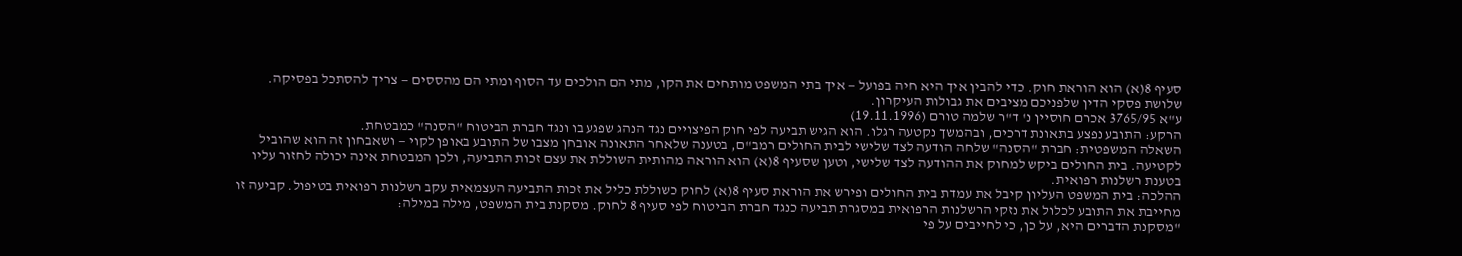סעיף 8(א) הוא הוראת חוק. כדי להבין איך היא חיה בפועל — איך בתי המשפט מותחים את הקו, מתי הם הולכים עד הסוף ומתי הם מהססים — צריך להסתכל בפסיקה. שלושת פסקי הדין שלפניכם מציבים את גבולות העיקרון.
ע"א 3765/95 אכרם חוסיין נ' ד"ר שלמה טורם (19.11.1996)
הרקע: התובע נפצע בתאונת דרכים, ובהמשך נקטעה רגלו. הוא הגיש תביעה לפי חוק הפיצויים נגד הנהג שפגע בו ונגד חברת הביטוח "הסנה" כמבטחת.
השאלה המשפטית: חברת "הסנה" שלחה הודעה לצד שלישי לבית החולים רמב"ם, בטענה שלאחר התאונה אובחן מצבו של התובע באופן לקוי — ושאבחון זה הוא שהוביל לקטיעה. בית החולים ביקש למחוק את ההודעה לצד שלישי, וטען שסעיף 8(א) הוא הוראה מהותית השוללת את עצם זכות התביעה, ולכן המבטחת אינה יכולה לחזור עליו בטענת רשלנות רפואית.
ההלכה: בית המשפט העליון קיבל את עמדת בית החולים ופירש את הוראת סעיף 8(א) לחוק כשוללת כליל את זכות התביעה העצמאית עקב רשלנות רפואית בטיפול. קביעה זו מחייבת את התובע לכלול את נזקי הרשלנות הרפואית במסגרת תביעה כנגד חברת הביטוח לפי סעיף 8 לחוק. מסקנת בית המשפט, מילה במילה:
"מסקנת הדברים היא, על כן, כי לחייבים על פי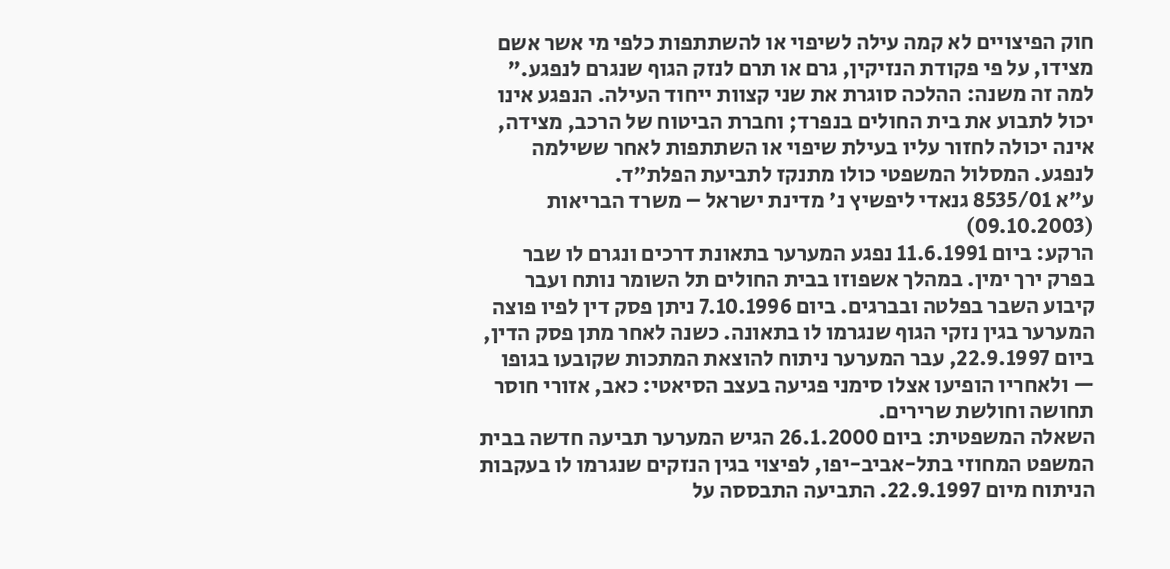חוק הפיצויים לא קמה עילה לשיפוי או להשתתפות כלפי מי אשר אשם מצידו, על פי פקודת הנזיקין, גרם או תרם לנזק הגוף שנגרם לנפגע."
למה זה משנה: ההלכה סוגרת את שני קצוות ייחוד העילה. הנפגע אינו יכול לתבוע את בית החולים בנפרד; וחברת הביטוח של הרכב, מצידה, אינה יכולה לחזור עליו בעילת שיפוי או השתתפות לאחר ששילמה לנפגע. המסלול המשפטי כולו מתנקז לתביעת הפלת״ד.
ע"א 8535/01 גנאדי ליפשיץ נ' מדינת ישראל – משרד הבריאות (09.10.2003)
הרקע: ביום 11.6.1991 נפגע המערער בתאונת דרכים ונגרם לו שבר בפרק ירך ימין. במהלך אשפוזו בבית החולים תל השומר נותח ועבר קיבוע השבר בפלטה ובברגים. ביום 7.10.1996 ניתן פסק דין לפיו פוצה המערער בגין נזקי הגוף שנגרמו לו בתאונה. כשנה לאחר מתן פסק הדין, ביום 22.9.1997, עבר המערער ניתוח להוצאת המתכות שקובעו בגופו — ולאחריו הופיעו אצלו סימני פגיעה בעצב הסיאטי: כאב, אזורי חוסר תחושה וחולשת שרירים.
השאלה המשפטית: ביום 26.1.2000 הגיש המערער תביעה חדשה בבית המשפט המחוזי בתל-אביב-יפו, לפיצוי בגין הנזקים שנגרמו לו בעקבות הניתוח מיום 22.9.1997. התביעה התבססה על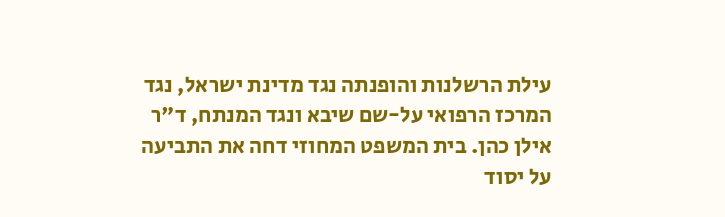עילת הרשלנות והופנתה נגד מדינת ישראל, נגד המרכז הרפואי על-שם שיבא ונגד המנתח, ד"ר אילן כהן. בית המשפט המחוזי דחה את התביעה על יסוד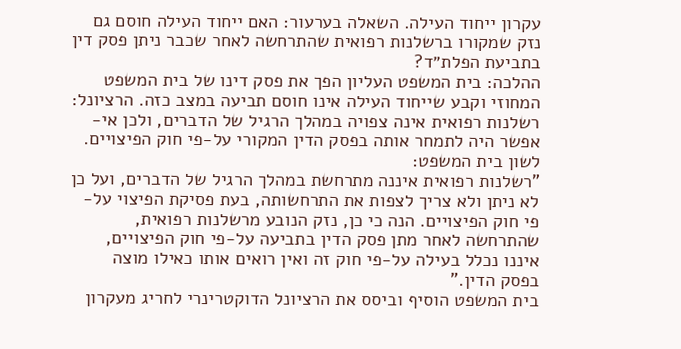עקרון ייחוד העילה. השאלה בערעור: האם ייחוד העילה חוסם גם נזק שמקורו ברשלנות רפואית שהתרחשה לאחר שכבר ניתן פסק דין בתביעת הפלת״ד?
ההלכה: בית המשפט העליון הפך את פסק דינו של בית המשפט המחוזי וקבע שייחוד העילה אינו חוסם תביעה במצב כזה. הרציונל: רשלנות רפואית אינה צפויה במהלך הרגיל של הדברים, ולכן אי-אפשר היה לתמחר אותה בפסק הדין המקורי על-פי חוק הפיצויים. לשון בית המשפט:
"רשלנות רפואית איננה מתרחשת במהלך הרגיל של הדברים, ועל כן לא ניתן ולא צריך לצפות את התרחשותה, בעת פסיקת הפיצוי על-פי חוק הפיצויים. הנה כי כן, נזק הנובע מרשלנות רפואית, שהתרחשה לאחר מתן פסק הדין בתביעה על-פי חוק הפיצויים, איננו נכלל בעילה על-פי חוק זה ואין רואים אותו כאילו מוצה בפסק הדין."
בית המשפט הוסיף וביסס את הרציונל הדוקטרינרי לחריג מעקרון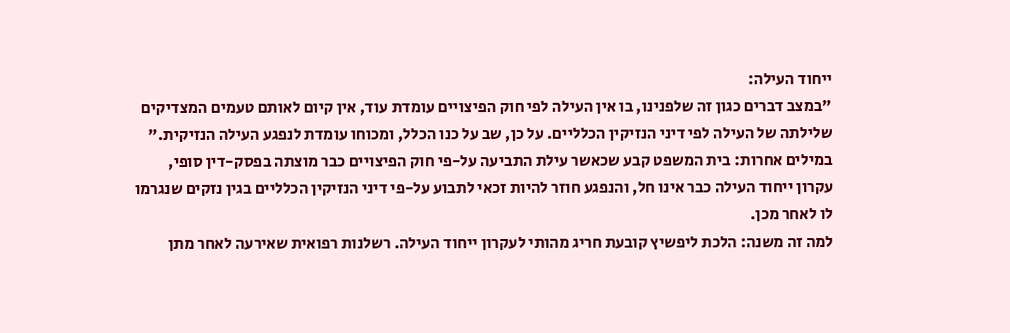ייחוד העילה:
"במצב דברים כגון זה שלפנינו, בו אין העילה לפי חוק הפיצויים עומדת עוד, אין קיום לאותם טעמים המצדיקים שלילתה של העילה לפי דיני הנזיקין הכלליים. על כן, שב על כנו הכלל, ומכוחו עומדת לנפגע העילה הנזיקית."
במילים אחרות: בית המשפט קבע שכאשר עילת התביעה על-פי חוק הפיצויים כבר מוצתה בפסק-דין סופי, עקרון ייחוד העילה כבר אינו חל, והנפגע חוזר להיות זכאי לתבוע על-פי דיני הנזיקין הכלליים בגין נזקים שנגרמו לו לאחר מכן.
למה זה משנה: הלכת ליפשיץ קובעת חריג מהותי לעקרון ייחוד העילה. רשלנות רפואית שאירעה לאחר מתן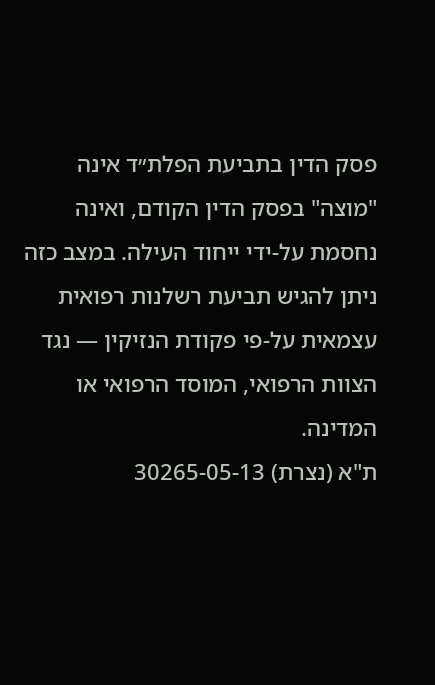פסק הדין בתביעת הפלת״ד אינה "מוצה" בפסק הדין הקודם, ואינה נחסמת על-ידי ייחוד העילה. במצב כזה ניתן להגיש תביעת רשלנות רפואית עצמאית על-פי פקודת הנזיקין — נגד הצוות הרפואי, המוסד הרפואי או המדינה.
ת"א (נצרת) 30265-05-13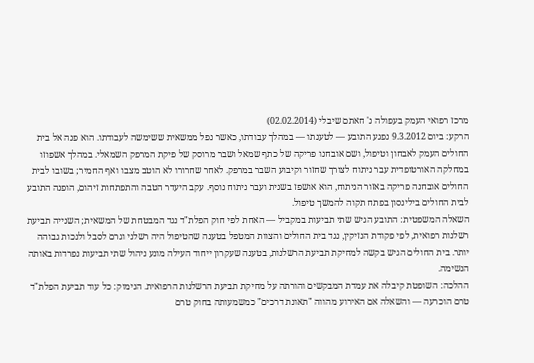מרכז רפואי העמק בעפולה נ' חאתם שיבלי (02.02.2014)
הרקע: ביום 9.3.2012 נפגע התובע — לטענתו — במהלך עבודתו, כאשר נפל ממשאית ששימשה לעבודתו. הוא פנה אל בית החולים העמק לאבחון וטיפול, ושם אובחנו פריקה של כתף שמאל ושבר מרוסק של פיקת המרפק השמאלי. במהלך אשפוזו במחלקה האורטופדית עבר ניתוח לצורך שחזור וקיבוע השבר במרפק. לאחר שחרורו לא הוטב מצבו ואף החמיר; בשובו לבית החולים אובחנה פריקה באזור הניתוח, הוא אושפז בשנית ועבר ניתוח נוסף. עקב היעדר הטבה והתפתחות זיהום, הופנה התובע לבית החולים בילינסון בפתח תקוה להמשך טיפול.
השאלה המשפטית: התובע הגיש שתי תביעות במקביל — האחת לפי חוק הפלת"ד נגד המבטחת של המשאית; השנייה תביעת רשלנות רפואית, לפי פקודת הנזיקין, נגד בית החולים והצוות המטפל בטענה שהטיפול היה רשלני וגרם לסבל ולנכות גבוהה יותר. בית החולים הגיש בקשה למחיקת תביעת הרשלנות, בטענה שעקרון ייחוד העילה מונע ניהול שתי תביעות נפרדות באותה הנשימה.
ההלכה: השופטת קיבלה את עמדת המבקשים והורתה על מחיקת תביעת הרשלנות הרפואית. הנימוק: כל עוד תביעת הפלת"ד טרם הוכרעה — והשאלה אם האירוע מהווה "תאונת דרכים" כמשמעותה בחוק טרם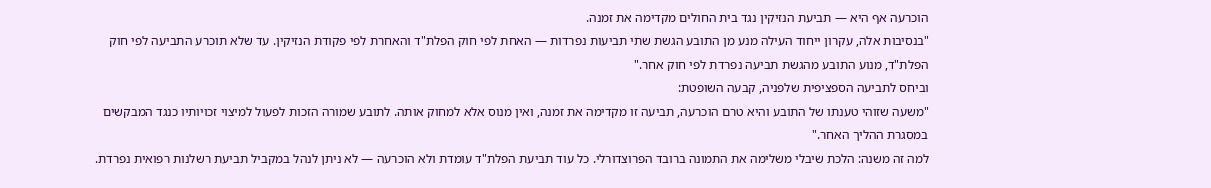הוכרעה אף היא — תביעת הנזיקין נגד בית החולים מקדימה את זמנה.
"בנסיבות אלה, עקרון ייחוד העילה מנע מן התובע הגשת שתי תביעות נפרדות — האחת לפי חוק הפלת"ד והאחרת לפי פקודת הנזיקין. עד שלא תוכרע התביעה לפי חוק הפלת"ד, מנוע התובע מהגשת תביעה נפרדת לפי חוק אחר."
וביחס לתביעה הספציפית שלפניה, קבעה השופטת:
"משעה שזוהי טענתו של התובע והיא טרם הוכרעה, תביעה זו מקדימה את זמנה, ואין מנוס אלא למחוק אותה. לתובע שמורה הזכות לפעול למיצוי זכויותיו כנגד המבקשים במסגרת ההליך האחר."
למה זה משנה: הלכת שיבלי משלימה את התמונה ברובד הפרוצדורלי. כל עוד תביעת הפלת"ד עומדת ולא הוכרעה — לא ניתן לנהל במקביל תביעת רשלנות רפואית נפרדת.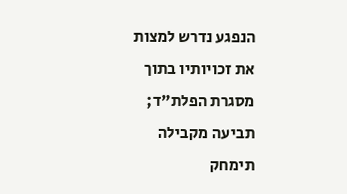הנפגע נדרש למצות את זכויותיו בתוך מסגרת הפלת"ד; תביעה מקבילה תימחק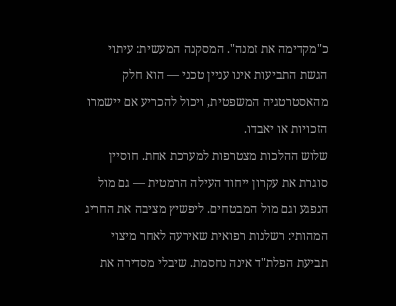כ"מקדימה את זמנה". המסקנה המעשית: עיתוי הגשת התביעות אינו עניין טכני — הוא חלק מהאסטרטגיה המשפטית, ויכול להכריע אם יישמרו הזכויות או יאבדו.
שלוש ההלכות מצטרפות למערכת אחת. חוסיין סוגרת את עקרון ייחוד העילה הרמטית — גם מול הנפגע וגם מול המבטחים. ליפשיץ מציבה את החריג המהותי: רשלנות רפואית שאירעה לאחר מיצוי תביעת הפלת"ד אינה נחסמת. שיבלי מסדירה את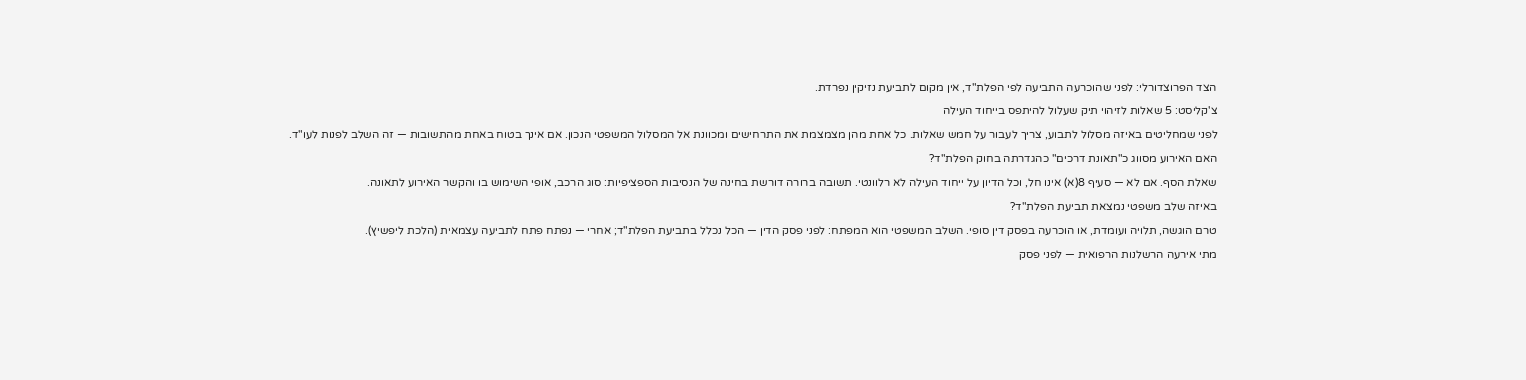הצד הפרוצדורלי: לפני שהוכרעה התביעה לפי הפלת"ד, אין מקום לתביעת נזיקין נפרדת.
צ'קליסט: 5 שאלות לזיהוי תיק שעלול להיתפס בייחוד העילה
לפני שמחליטים באיזה מסלול לתבוע, צריך לעבור על חמש שאלות. כל אחת מהן מצמצמת את התרחישים ומכוונת אל המסלול המשפטי הנכון. אם אינך בטוח באחת מהתשובות — זה השלב לפנות לעו"ד.
האם האירוע מסווג כ"תאונת דרכים" כהגדרתה בחוק הפלת"ד?
שאלת הסף. אם לא — סעיף 8(א) אינו חל, וכל הדיון על ייחוד העילה לא רלוונטי. תשובה ברורה דורשת בחינה של הנסיבות הספציפיות: סוג הרכב, אופי השימוש בו והקשר האירוע לתאונה.
באיזה שלב משפטי נמצאת תביעת הפלת"ד?
טרם הוגשה, תלויה ועומדת, או הוכרעה בפסק דין סופי. השלב המשפטי הוא המפתח: לפני פסק הדין — הכל נכלל בתביעת הפלת"ד; אחרי — נפתח פתח לתביעה עצמאית (הלכת ליפשיץ).
מתי אירעה הרשלנות הרפואית — לפני פסק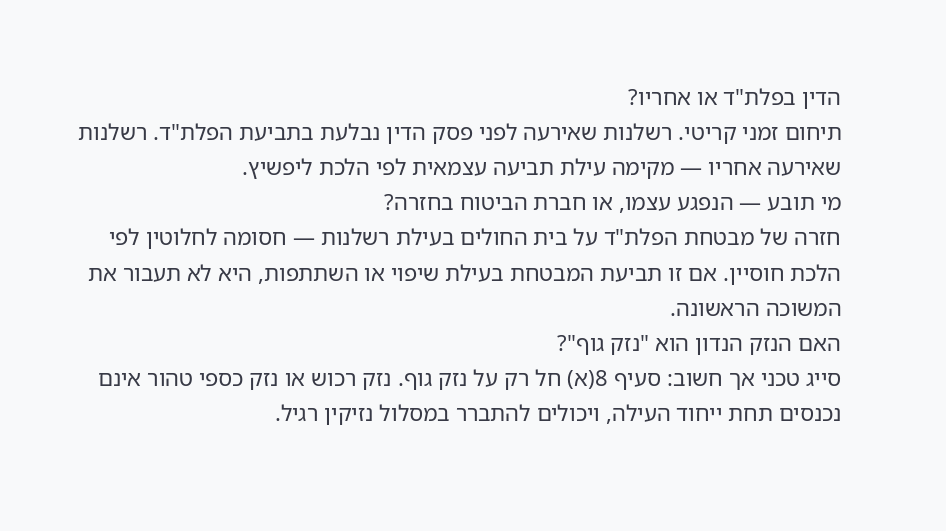הדין בפלת"ד או אחריו?
תיחום זמני קריטי. רשלנות שאירעה לפני פסק הדין נבלעת בתביעת הפלת"ד. רשלנות שאירעה אחריו — מקימה עילת תביעה עצמאית לפי הלכת ליפשיץ.
מי תובע — הנפגע עצמו, או חברת הביטוח בחזרה?
חזרה של מבטחת הפלת"ד על בית החולים בעילת רשלנות — חסומה לחלוטין לפי הלכת חוסיין. אם זו תביעת המבטחת בעילת שיפוי או השתתפות, היא לא תעבור את המשוכה הראשונה.
האם הנזק הנדון הוא "נזק גוף"?
סייג טכני אך חשוב: סעיף 8(א) חל רק על נזק גוף. נזק רכוש או נזק כספי טהור אינם נכנסים תחת ייחוד העילה, ויכולים להתברר במסלול נזיקין רגיל.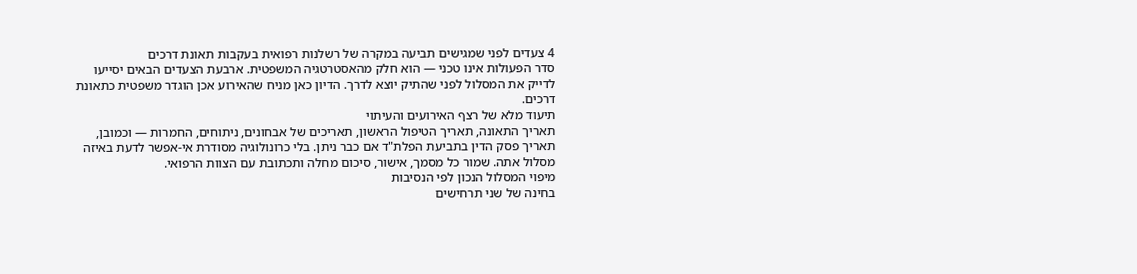4 צעדים לפני שמגישים תביעה במקרה של רשלנות רפואית בעקבות תאונת דרכים
סדר הפעולות אינו טכני — הוא חלק מהאסטרטגיה המשפטית. ארבעת הצעדים הבאים יסייעו לדייק את המסלול לפני שהתיק יוצא לדרך. הדיון כאן מניח שהאירוע אכן הוגדר משפטית כתאונת דרכים.
תיעוד מלא של רצף האירועים והעיתוי
תאריך התאונה, תאריך הטיפול הראשון, תאריכים של אבחונים, ניתוחים, החמרות — וכמובן, תאריך פסק הדין בתביעת הפלת"ד אם כבר ניתן. בלי כרונולוגיה מסודרת אי-אפשר לדעת באיזה מסלול אתה. שמור כל מסמך, אישור, סיכום מחלה ותכתובת עם הצוות הרפואי.
מיפוי המסלול הנכון לפי הנסיבות
בחינה של שני תרחישים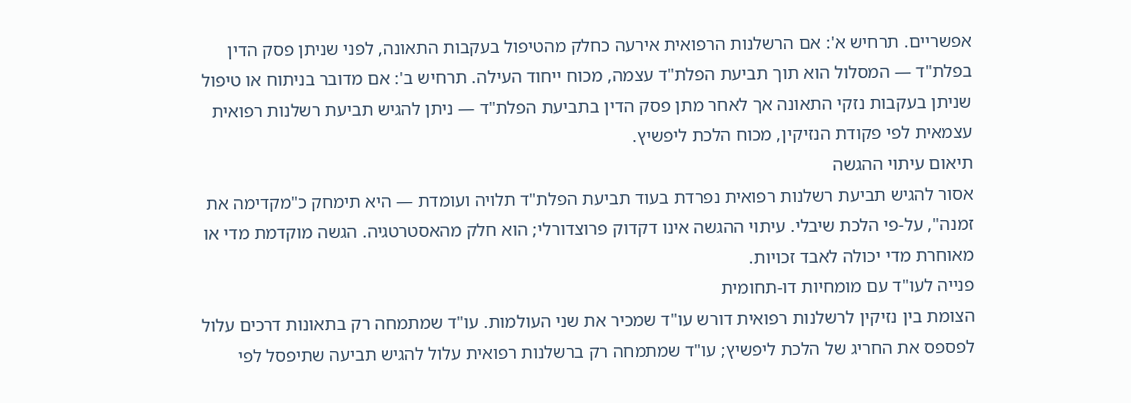אפשריים. תרחיש א': אם הרשלנות הרפואית אירעה כחלק מהטיפול בעקבות התאונה, לפני שניתן פסק הדין בפלת"ד — המסלול הוא תוך תביעת הפלת"ד עצמה, מכוח ייחוד העילה. תרחיש ב': אם מדובר בניתוח או טיפול שניתן בעקבות נזקי התאונה אך לאחר מתן פסק הדין בתביעת הפלת"ד — ניתן להגיש תביעת רשלנות רפואית עצמאית לפי פקודת הנזיקין, מכוח הלכת ליפשיץ.
תיאום עיתוי ההגשה
אסור להגיש תביעת רשלנות רפואית נפרדת בעוד תביעת הפלת"ד תלויה ועומדת — היא תימחק כ"מקדימה את זמנה", על-פי הלכת שיבלי. עיתוי ההגשה אינו דקדוק פרוצדורלי; הוא חלק מהאסטרטגיה. הגשה מוקדמת מדי או מאוחרת מדי יכולה לאבד זכויות.
פנייה לעו"ד עם מומחיות דו-תחומית
הצומת בין נזיקין לרשלנות רפואית דורש עו"ד שמכיר את שני העולמות. עו"ד שמתמחה רק בתאונות דרכים עלול לפספס את החריג של הלכת ליפשיץ; עו"ד שמתמחה רק ברשלנות רפואית עלול להגיש תביעה שתיפסל לפי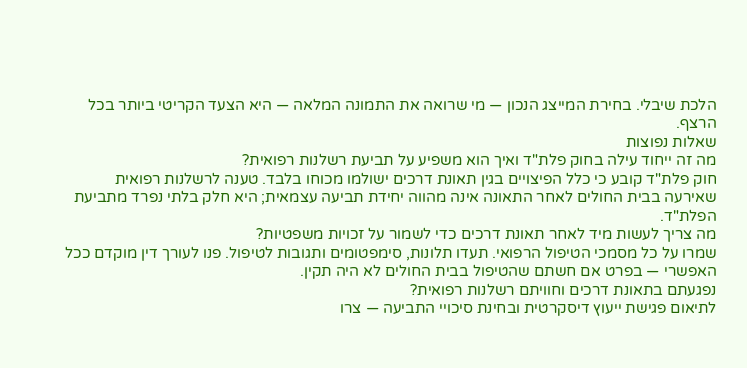הלכת שיבלי. בחירת המייצג הנכון — מי שרואה את התמונה המלאה — היא הצעד הקריטי ביותר בכל הרצף.
שאלות נפוצות
מה זה ייחוד עילה בחוק פלת"ד ואיך הוא משפיע על תביעת רשלנות רפואית?
חוק פלת"ד קובע כי כלל הפיצויים בגין תאונת דרכים ישולמו מכוחו בלבד. טענה לרשלנות רפואית שאירעה בבית החולים לאחר התאונה אינה מהווה יחידת תביעה עצמאית; היא חלק בלתי נפרד מתביעת הפלת"ד.
מה צריך לעשות מיד לאחר תאונת דרכים כדי לשמור על זכויות משפטיות?
שמרו על כל מסמכי הטיפול הרפואי. תעדו תלונות, סימפטומים ותגובות לטיפול. פנו לעורך דין מוקדם ככל האפשרי — בפרט אם חשתם שהטיפול בבית החולים לא היה תקין.
נפגעתם בתאונת דרכים וחוויתם רשלנות רפואית?
לתיאום פגישת ייעוץ דיסקרטית ובחינת סיכויי התביעה — צרו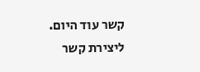קשר עוד היום.
ליצירת קשר